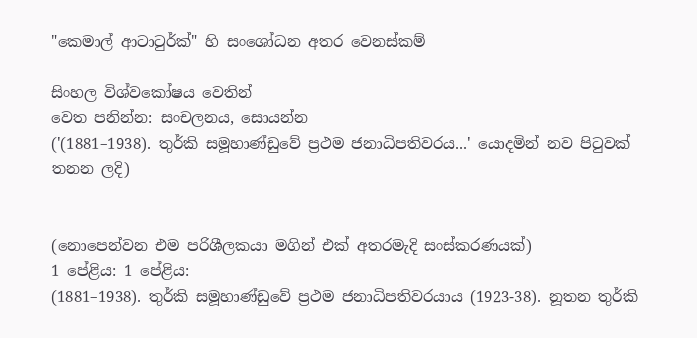"කෙමාල් ආටාටුර්ක්" හි සංශෝධන අතර වෙනස්කම්

සිංහල විශ්වකෝෂය වෙතින්
වෙත පනින්න: සංචලනය, සොයන්න
('(1881–1938). තුර්කි සමූහාණ්ඩුවේ ප්‍රථම ජනාධිපතිවරය...' යොදමින් නව පිටුවක් තනන ලදි)


(නොපෙන්වන එම පරිශීලකයා මගින් එක් අතරමැදි සංස්කරණයක්)
1 පේළිය: 1 පේළිය:
(1881–1938). තුර්කි සමූහාණ්ඩුවේ ප්‍රථම ජනාධිපතිවරයාය (1923-38). නූතන තුර්කි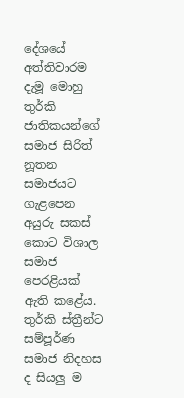දේශයේ අත්තිවාරම දැමූ මොහු තුර්කි ජාතිකයන්ගේ සමාජ සිරිත් නූතන සමාජයට ගැළපෙන අයුරු සකස් කොට විශාල සමාජ පෙරළියක් ඇති කළේය. තුර්කි ස්ත්‍රීන්ට සම්පූර්ණ සමාජ නිදහස ද සියලු ම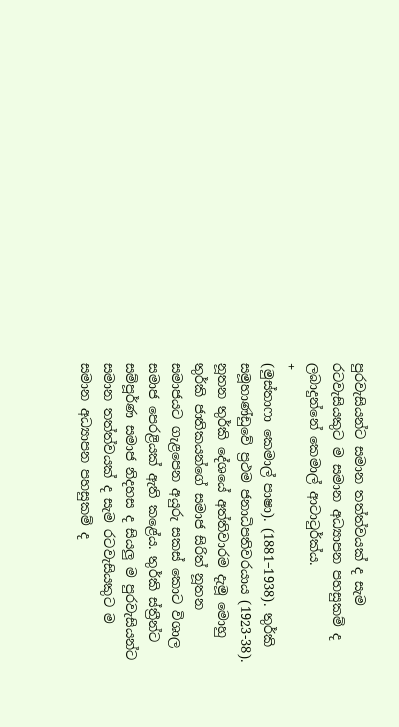පුරවැසියන්ට සමාන තත්ත්වයක් ද සැම රටවැසියකුට ම සමාන අධ්‍යාපන පහසුකම් ද ලබාදුන්නේ කෙමාල් ආටාටුර්ක්ය.
+
(මුස්තාෆා කෙමාල් පාෂා). (1881–1938). තුර්කි සමූහාණ්ඩුවේ ප්‍රථම ජනාධිපතිවරයාය (1923-38). නූතන තුර්කි දේශයේ අත්තිවාරම දැමූ මොහු තුර්කි ජාතිකයන්ගේ සමාජ සිරිත් නූතන සමාජයට ගැළපෙන අයුරු සකස් කොට විශාල සමාජ පෙරළියක් ඇති කළේය. තුර්කි ස්ත්‍රීන්ට සම්පූර්ණ සමාජ නිදහස ද සියලු ම පුරවැසියන්ට සමාන තත්ත්වයක් ද සැම රටවැසියකුට ම සමාන අධ්‍යාපන පහසුකම් ද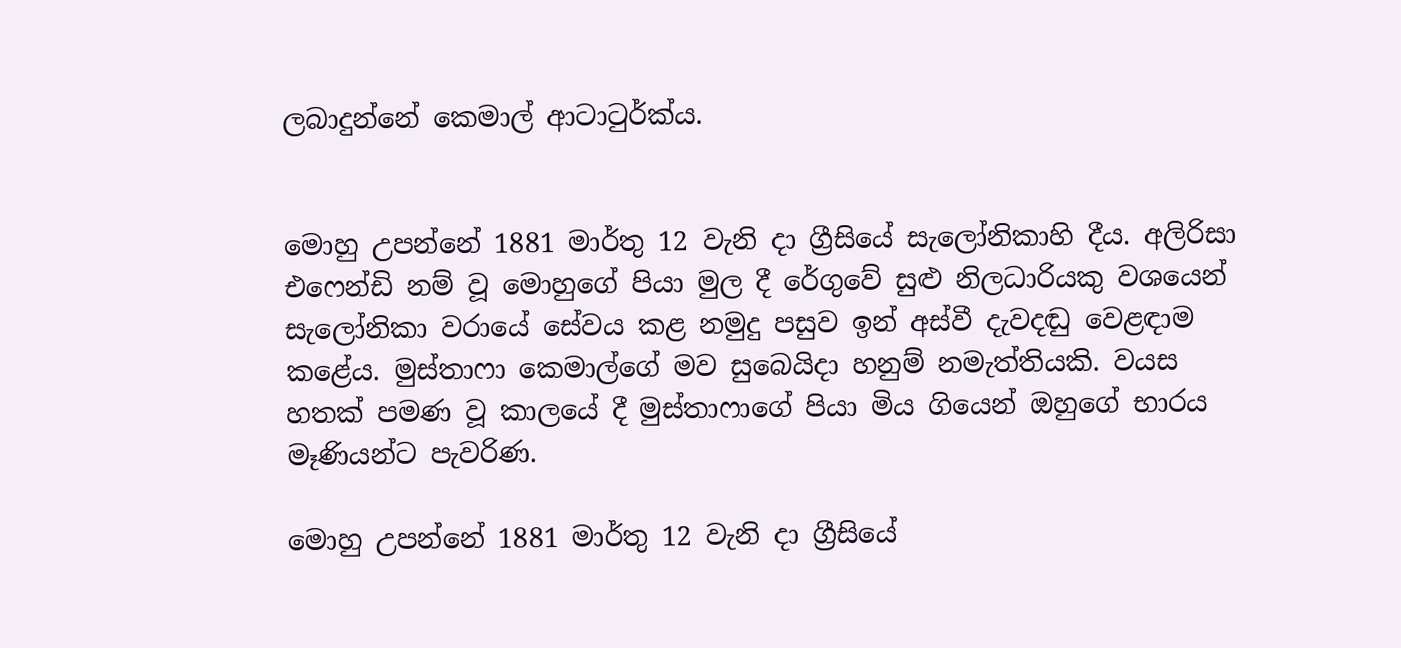ලබාදුන්නේ කෙමාල් ආටාටුර්ක්ය.


මොහු උපන්නේ 1881 මාර්තු 12 වැනි දා ග්‍රීසියේ සැලෝනිකාහි දීය. අලිරිසා එෆෙන්ඩි නම් වූ මොහුගේ පියා මුල දී රේගුවේ සුළු නිලධාරියකු වශයෙන් සැලෝනිකා වරායේ සේවය කළ නමුදු පසුව ඉන් අස්වී දැවදඬු වෙළඳාම කළේය. මුස්තාෆා කෙමාල්ගේ මව සුබෙයිදා හනුම් නමැත්තියකි. වයස හතක් පමණ වූ කාලයේ දී මුස්තාෆාගේ පියා මිය ගියෙන් ඔහුගේ භාරය මෑණියන්ට පැවරිණ.

මොහු උපන්නේ 1881 මාර්තු 12 වැනි දා ග්‍රීසියේ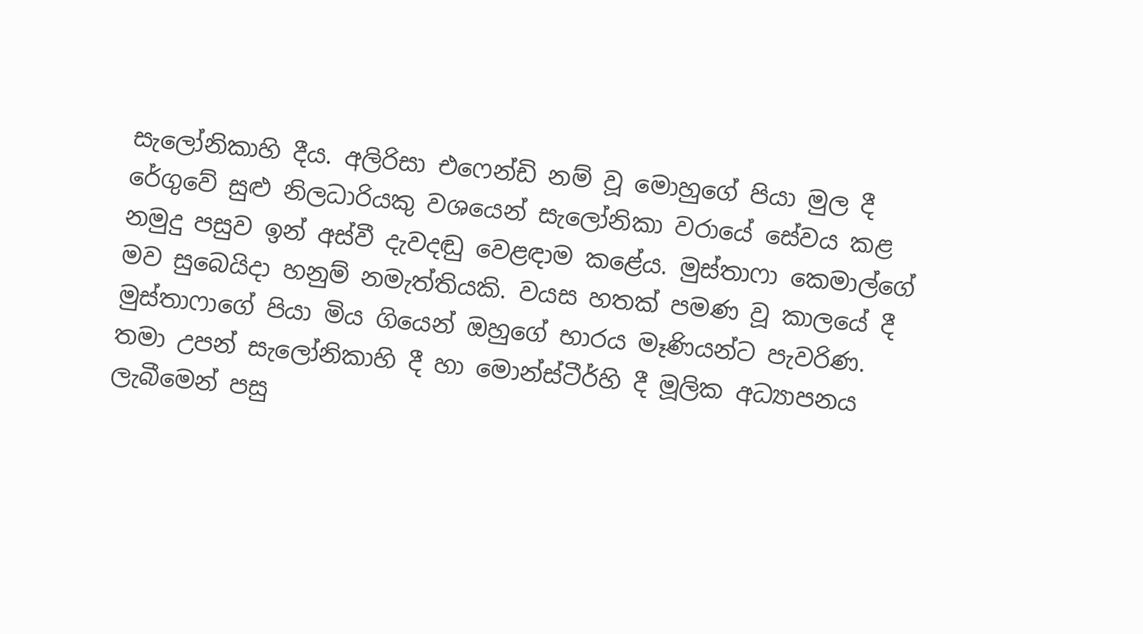සැලෝනිකාහි දීය. අලිරිසා එෆෙන්ඩි නම් වූ මොහුගේ පියා මුල දී රේගුවේ සුළු නිලධාරියකු වශයෙන් සැලෝනිකා වරායේ සේවය කළ නමුදු පසුව ඉන් අස්වී දැවදඬු වෙළඳාම කළේය. මුස්තාෆා කෙමාල්ගේ මව සුබෙයිදා හනුම් නමැත්තියකි. වයස හතක් පමණ වූ කාලයේ දී මුස්තාෆාගේ පියා මිය ගියෙන් ඔහුගේ භාරය මෑණියන්ට පැවරිණ.
තමා උපන් සැලෝනිකාහි දී හා මොන්ස්ටීර්හි දී මූලික අධ්‍යාපනය ලැබීමෙන් පසු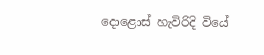දොළොස් හැවිරිදි වියේ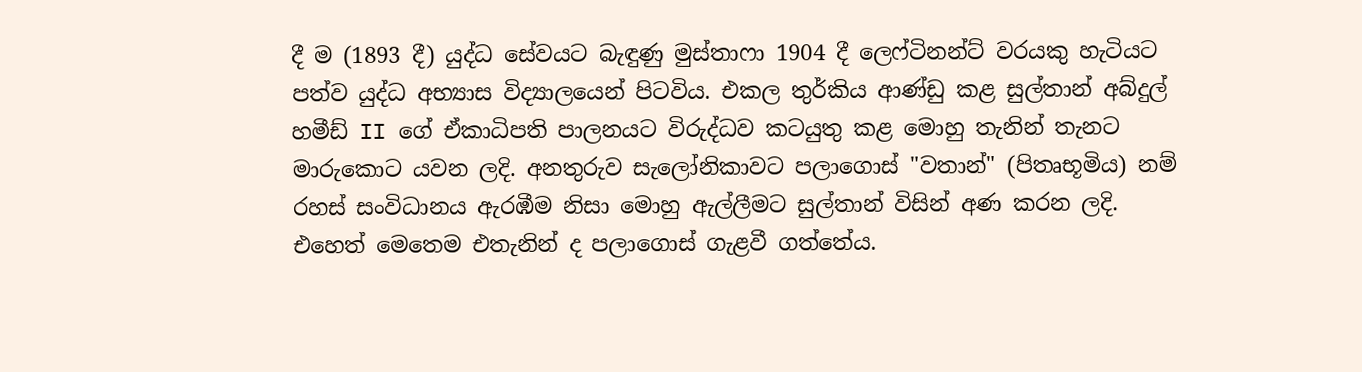දී ම (1893 දී) යුද්ධ සේවයට බැඳුණු මුස්තාෆා 1904 දී ලෙෆ්ටිනන්ට් වරයකු හැටියට පත්ව යුද්ධ අභ්‍යාස විද්‍යාලයෙන් පිටවිය. එකල තුර්කිය ආණ්ඩු කළ සුල්තාන් අබ්දුල් හමීඩ් II ගේ ඒකාධිපති පාලනයට විරුද්ධව කටයුතු කළ මොහු තැනින් තැනට මාරුකොට යවන ලදි. අනතුරුව සැලෝනිකාවට පලාගොස් "වතාන්" (පිතෘභූමිය) නම් රහස් සංවිධානය ඇරඹීම නිසා මොහු ඇල්ලීමට සුල්තාන් විසින් අණ කරන ලදි. එහෙත් මෙතෙම එතැනින් ද පලාගොස් ගැළවී ගත්තේය.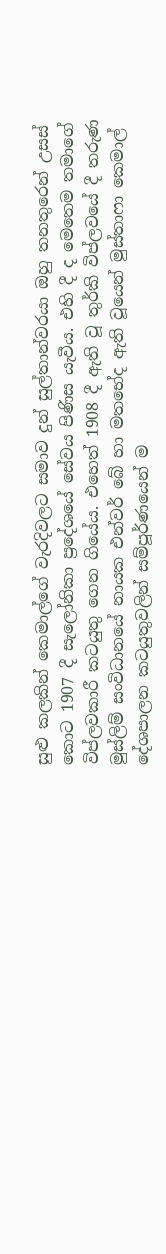සුළු කලකින් කෙමාල්ගේ වැරදිවලට සමාව දුන් සුල්තාන්වරයා ඔහු තනතුරෙන් උසස් කොට 1907 දී සැලෝනිකා ප්‍රදේශයේ සේවය පිණිස යැවීය. එහි දී ද මෙතෙම තමාගේ විප්ලවකාරී කටයුතු ගෙන ගියේය. එහෙත් 1908 දී ඇති වූ තුර්කි විප්ලවයේ දී තරුණ මුස්ලිම් සංවිධානයේ නායක එන්වර් බේ හා මතභේද ඇති වූයෙන් මුස්තාෆා කෙමාල් දේශපාලන කටයුතුවලින් සම්පූර්ණයෙන් ම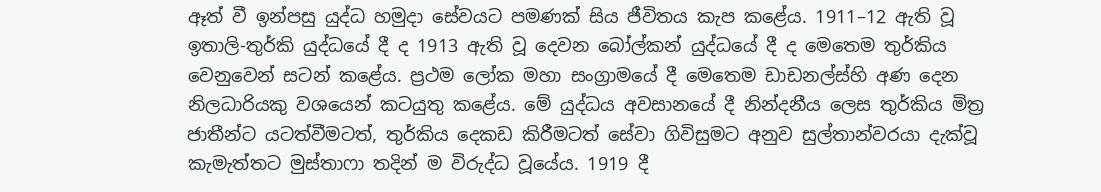ඈත් වී ඉන්පසු යුද්ධ හමුදා සේවයට පමණක් සිය ජීවිතය කැප කළේය. 1911–12 ඇති වූ ඉතාලි-තුර්කි යුද්ධයේ දී ද 1913 ඇති වූ දෙවන බෝල්කන් යුද්ධයේ දී ද මෙතෙම තුර්කිය වෙනුවෙන් සටන් කළේය. ප්‍රථම ලෝක මහා සංග්‍රාමයේ දී මෙතෙම ඩාඩනල්ස්හි අණ දෙන නිලධාරියකු වශයෙන් කටයුතු කළේය. මේ යුද්ධය අවසානයේ දී නින්දනීය ලෙස තුර්කිය මිත්‍ර ජාතීන්ට යටත්වීමටත්, තුර්කිය දෙකඩ කිරීමටත් සේවා ගිවිසුමට අනුව සුල්තාන්වරයා දැක්වූ කැමැත්තට මුස්තාෆා තදින් ම විරුද්ධ වූයේය. 1919 දී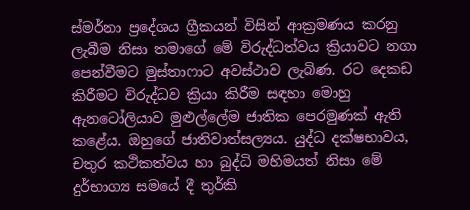ස්මර්නා ප්‍රදේශය ග්‍රීකයන් විසින් ආක්‍රමණය කරනු ලැබීම නිසා තමාගේ මේ විරුද්ධත්වය ක්‍රියාවට නගා පෙන්වීමට මුස්තාෆාට අවස්ථාව ලැබිණ. රට දෙකඩ කිරීමට විරුද්ධව ක්‍රියා කිරීම සඳහා මොහු ඇනටෝලියාව මුළුල්ලේම ජාතික පෙරමුණක් ඇති කළේය. ඔහුගේ ජාතිවාත්සල්‍යය. යුද්ධ දක්ෂභාවය, චතුර කථිකත්වය හා බුද්ධි මහිමයත් නිසා මේ දුර්භාග්‍ය සමයේ දී තුර්කි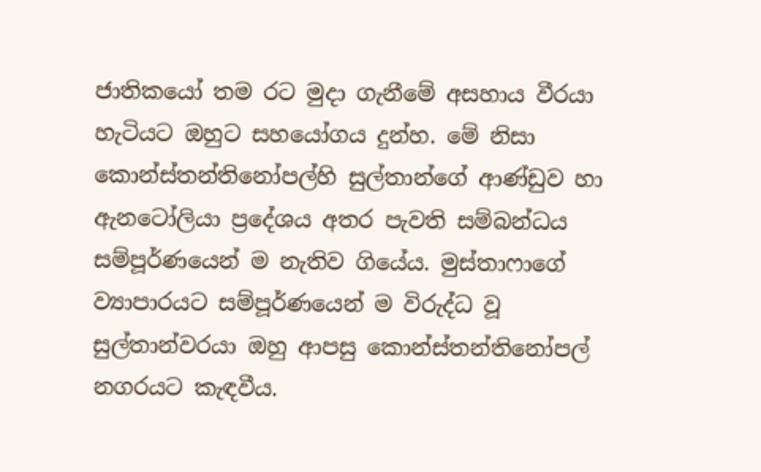ජාතිකයෝ තම රට මුදා ගැනීමේ අසහාය වීරයා හැටියට ඔහුට සහයෝගය දුන්හ. මේ නිසා කොන්ස්තන්තිනෝපල්හි සුල්තාන්ගේ ආණ්ඩුව හා ඇනටෝලියා ප්‍රදේශය අතර පැවති සම්බන්ධය සම්පූර්ණයෙන් ම නැතිව ගියේය. මුස්තාෆාගේ ව්‍යාපාරයට සම්පූර්ණයෙන් ම විරුද්ධ වූ සුල්තාන්වරයා ඔහු ආපසු කොන්ස්තන්තිනෝපල් නගරයට කැඳවීය.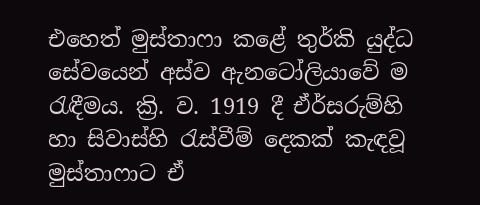එහෙත් මුස්තාෆා කළේ තුර්කි යුද්ධ සේවයෙන් අස්ව ඇනටෝලියාවේ ම රැඳීමය. ක්‍රි. ව. 1919 දී ඒර්සරුම්හි හා සිවාස්හි රැස්වීම් දෙකක් කැඳවූ මුස්තාෆාට ඒ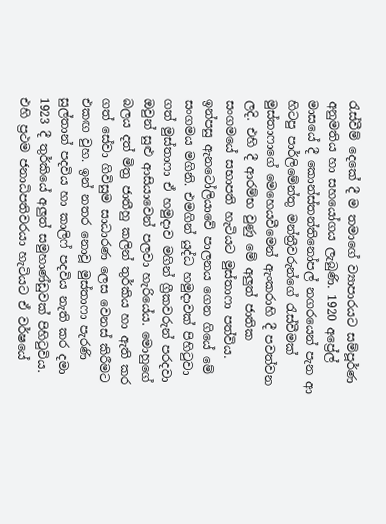රැස්වීම් දෙකේ දී ම තමාගේ ව්‍යාපාරයට සම්පූර්ණ අනුමතිය හා සහයෝගය ලැබුණි. 1920 අප්‍රේල් මාසයේ දී කොන්ස්තන්තිනෝපල් නගරයෙන් පැන ආ හිටපු පාර්ලිමේන්තු මන්ත්‍රීවරුන්ගේ රැස්වීමක් මුස්තාෆාගේ මෙහෙයවීමෙන් ඇංකරාහි දී පවත්වන ලදි. එහි දී ආරම්භ වුණු මේ අලුත් ජාතික සංගමයේ සභාපති හැටියට මුස්තාෆා පත්විය. ඉන්පසු ඇනටෝලියාවේ පාලනය ගෙන ගියේ මේ සංගමය මගිනි. එමගින් යුද්ධ හමුදාවක් පිහිටුවා ගත් මුස්තාෆා ඒ හමුදාව මගින් ග්‍රීකවරුන් පරදවා ඔවුන් සුළු ආසියාවෙන් පලවා හැරියේය. මොහුගේ බලය දත් මිත්‍ර ජාතීහු කලින් තුර්කිය හා ඇති කර ගත් සේවා ගිවිසුම සාධාරණ ලෙස වෙනස් කිරීමට එකඟ වුහ. ඉන් නතර නොවූ මුස්තාෆා පැරණි සුල්තාන් පදවිය හා කාලිෆ් පදවිය නැති කර දමා 1923 දී තුර්කියේ අලුත් සමුහාණ්ඩුවක් පිහිටුවිය. එහි ප්‍රථම ජනාධිපතිවරයා හැටියට ඒ වර්ෂයේ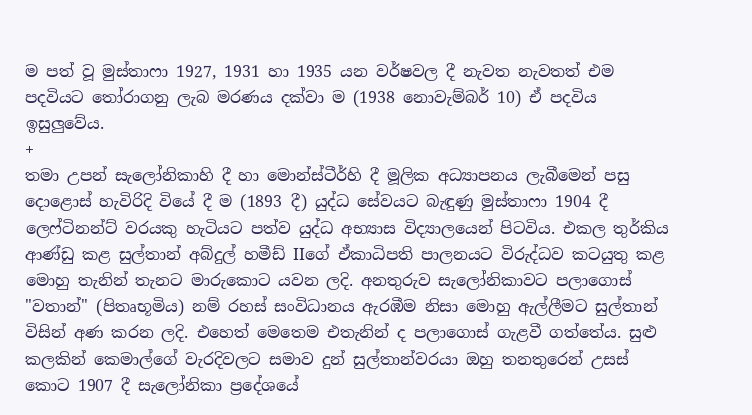ම පත් වූ මුස්තාෆා 1927, 1931 හා 1935 යන වර්ෂවල දී නැවත නැවතත් එම පදවියට තෝරාගනු ලැබ මරණය දක්වා ම (1938 නොවැම්බර් 10) ඒ පදවිය ඉසුලුවේය.
+
තමා උපන් සැලෝනිකාහි දී හා මොන්ස්ටීර්හි දී මූලික අධ්‍යාපනය ලැබීමෙන් පසු දොළොස් හැවිරිදි වියේ දී ම (1893 දී) යුද්ධ සේවයට බැඳුණු මුස්තාෆා 1904 දී ලෙෆ්ටිනන්ට් වරයකු හැටියට පත්ව යුද්ධ අභ්‍යාස විද්‍යාලයෙන් පිටවිය. එකල තුර්කිය ආණ්ඩු කළ සුල්තාන් අබ්දුල් හමීඩ් IIගේ ඒකාධිපති පාලනයට විරුද්ධව කටයුතු කළ මොහු තැනින් තැනට මාරුකොට යවන ලදි. අනතුරුව සැලෝනිකාවට පලාගොස් "වතාන්" (පිතෘභූමිය) නම් රහස් සංවිධානය ඇරඹීම නිසා මොහු ඇල්ලීමට සුල්තාන් විසින් අණ කරන ලදි. එහෙත් මෙතෙම එතැනින් ද පලාගොස් ගැළවී ගත්තේය. සුළු කලකින් කෙමාල්ගේ වැරදිවලට සමාව දුන් සුල්තාන්වරයා ඔහු තනතුරෙන් උසස් කොට 1907 දී සැලෝනිකා ප්‍රදේශයේ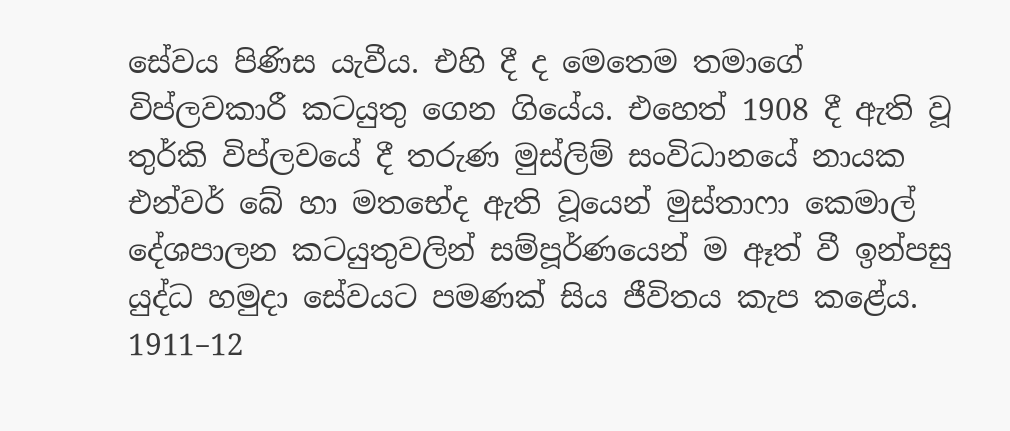සේවය පිණිස යැවීය. එහි දී ද මෙතෙම තමාගේ විප්ලවකාරී කටයුතු ගෙන ගියේය. එහෙත් 1908 දී ඇති වූ තුර්කි විප්ලවයේ දී තරුණ මුස්ලිම් සංවිධානයේ නායක එන්වර් බේ හා මතභේද ඇති වූයෙන් මුස්තාෆා කෙමාල් දේශපාලන කටයුතුවලින් සම්පූර්ණයෙන් ම ඈත් වී ඉන්පසු යුද්ධ හමුදා සේවයට පමණක් සිය ජීවිතය කැප කළේය. 1911–12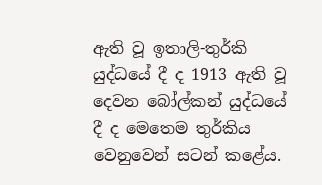ඇති වූ ඉතාලි-තුර්කි යුද්ධයේ දී ද 1913 ඇති වූ දෙවන බෝල්කන් යුද්ධයේ දී ද මෙතෙම තුර්කිය වෙනුවෙන් සටන් කළේය.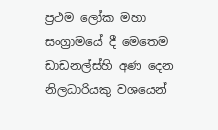ප්‍රථම ලෝක මහා සංග්‍රාමයේ දී මෙතෙම ඩාඩනල්ස්හි අණ දෙන නිලධාරියකු වශයෙන්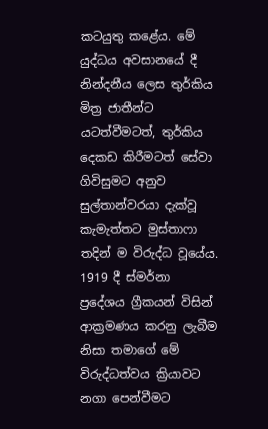කටයුතු කළේය. මේ යුද්ධය අවසානයේ දී නින්දනීය ලෙස තුර්කිය මිත්‍ර ජාතීන්ට යටත්වීමටත්, තුර්කිය දෙකඩ කිරීමටත් සේවා ගිවිසුමට අනුව සුල්තාන්වරයා දැක්වූ කැමැත්තට මුස්තාෆා තදින් ම විරුද්ධ වූයේය. 1919 දී ස්මර්නා ප්‍රදේශය ග්‍රීකයන් විසින් ආක්‍රමණය කරනු ලැබීම නිසා තමාගේ මේ විරුද්ධත්වය ක්‍රියාවට නගා පෙන්වීමට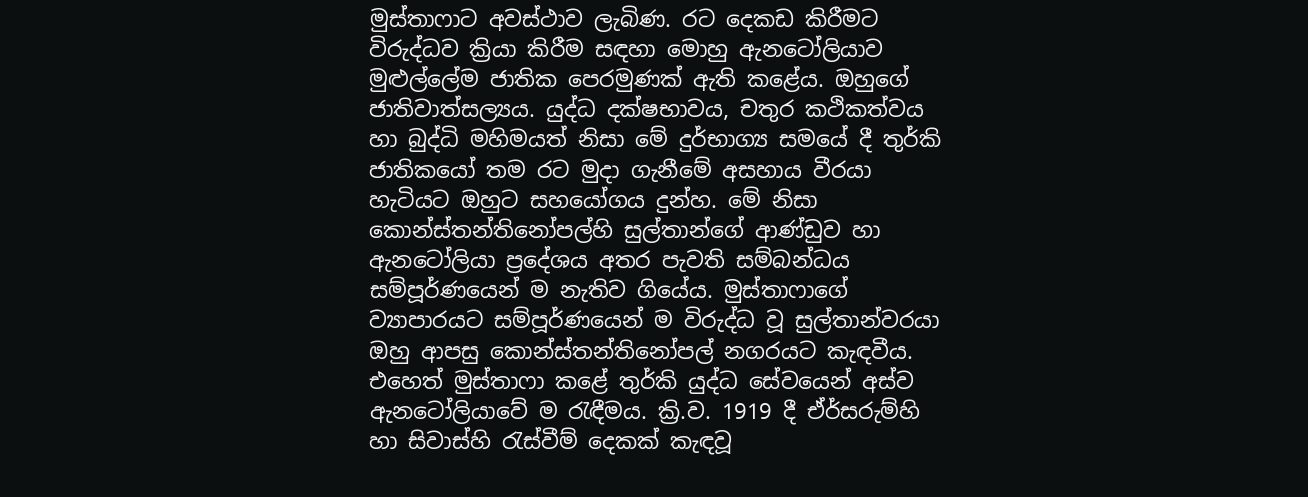මුස්තාෆාට අවස්ථාව ලැබිණ. රට දෙකඩ කිරීමට විරුද්ධව ක්‍රියා කිරීම සඳහා මොහු ඇනටෝලියාව මුළුල්ලේම ජාතික පෙරමුණක් ඇති කළේය. ඔහුගේ ජාතිවාත්සල්‍යය. යුද්ධ දක්ෂභාවය, චතුර කථිකත්වය හා බුද්ධි මහිමයත් නිසා මේ දුර්භාග්‍ය සමයේ දී තුර්කි ජාතිකයෝ තම රට මුදා ගැනීමේ අසහාය වීරයා හැටියට ඔහුට සහයෝගය දුන්හ. මේ නිසා කොන්ස්තන්තිනෝපල්හි සුල්තාන්ගේ ආණ්ඩුව හා ඇනටෝලියා ප්‍රදේශය අතර පැවති සම්බන්ධය සම්පූර්ණයෙන් ම නැතිව ගියේය. මුස්තාෆාගේ ව්‍යාපාරයට සම්පූර්ණයෙන් ම විරුද්ධ වූ සුල්තාන්වරයා ඔහු ආපසු කොන්ස්තන්තිනෝපල් නගරයට කැඳවීය. එහෙත් මුස්තාෆා කළේ තුර්කි යුද්ධ සේවයෙන් අස්ව ඇනටෝලියාවේ ම රැඳීමය. ක්‍රි.ව. 1919 දී ඒර්සරුම්හි හා සිවාස්හි රැස්වීම් දෙකක් කැඳවූ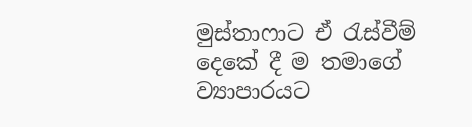මුස්තාෆාට ඒ රැස්වීම් දෙකේ දී ම තමාගේ ව්‍යාපාරයට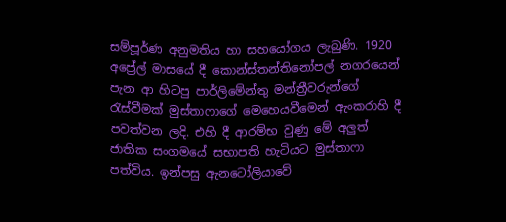සම්පූර්ණ අනුමතිය හා සහයෝගය ලැබුණි. 1920 අප්‍රේල් මාසයේ දී කොන්ස්තන්තිනෝපල් නගරයෙන් පැන ආ හිටපු පාර්ලිමේන්තු මන්ත්‍රීවරුන්ගේ රැස්වීමක් මුස්තාෆාගේ මෙහෙයවීමෙන් ඇංකරාහි දී පවත්වන ලදි. එහි දී ආරම්භ වුණු මේ අලුත් ජාතික සංගමයේ සභාපති හැටියට මුස්තාෆා පත්විය. ඉන්පසු ඇනටෝලියාවේ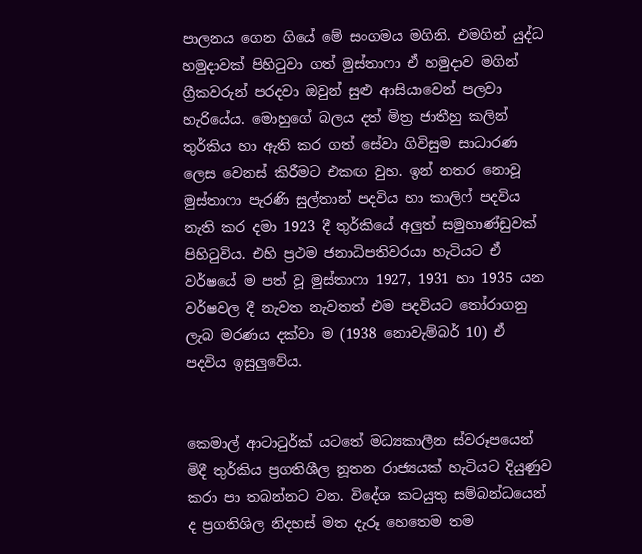පාලනය ගෙන ගියේ මේ සංගමය මගිනි. එමගින් යුද්ධ හමුදාවක් පිහිටුවා ගත් මුස්තාෆා ඒ හමුදාව මගින් ග්‍රීකවරුන් පරදවා ඔවුන් සුළු ආසියාවෙන් පලවා හැරියේය. මොහුගේ බලය දත් මිත්‍ර ජාතීහු කලින් තුර්කිය හා ඇති කර ගත් සේවා ගිවිසුම සාධාරණ ලෙස වෙනස් කිරීමට එකඟ වුහ. ඉන් නතර නොවූ මුස්තාෆා පැරණි සුල්තාන් පදවිය හා කාලිෆ් පදවිය නැති කර දමා 1923 දී තුර්කියේ අලුත් සමුහාණ්ඩුවක් පිහිටුවිය. එහි ප්‍රථම ජනාධිපතිවරයා හැටියට ඒ වර්ෂයේ ම පත් වූ මුස්තාෆා 1927, 1931 හා 1935 යන වර්ෂවල දී නැවත නැවතත් එම පදවියට තෝරාගනු ලැබ මරණය දක්වා ම (1938 නොවැම්බර් 10) ඒ පදවිය ඉසුලුවේය.


කෙමාල් ආටාටුර්ක් යටතේ මධ්‍යකාලීන ස්වරූපයෙන් මිදී තුර්කිය ප්‍රගතිශීල නූතන රාජ්‍යයක් හැටියට දියුණුව කරා පා තබන්නට වන. විදේශ කටයුතු සම්බන්ධයෙන් ද ප්‍රගතිශිල නිදහස් මත දැරූ හෙතෙම තම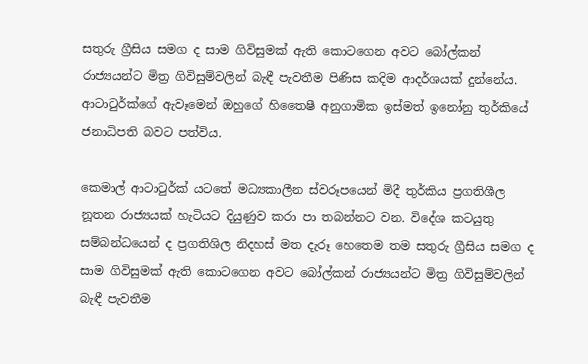සතුරු ග්‍රීසිය සමග ද සාම ගිවිසුමක් ඇති කොටගෙන අවට බෝල්කන් රාජ්‍යයන්ට මිත්‍ර ගිවිසුම්වලින් බැඳී පැවතීම පිණිස කදිම ආදර්ශයක් දුන්නේය. ආටාටුර්ක්ගේ ඇවෑමෙන් ඔහුගේ හිතෛෂී අනුගාමික ඉස්මත් ඉනෝනු තුර්කියේ ජනාධිපති බවට පත්විය.

කෙමාල් ආටාටුර්ක් යටතේ මධ්‍යකාලීන ස්වරූපයෙන් මිදී තුර්කිය ප්‍රගතිශීල නූතන රාජ්‍යයක් හැටියට දියුණුව කරා පා තබන්නට වන. විදේශ කටයුතු සම්බන්ධයෙන් ද ප්‍රගතිශිල නිදහස් මත දැරූ හෙතෙම තම සතුරු ග්‍රීසිය සමග ද සාම ගිවිසුමක් ඇති කොටගෙන අවට බෝල්කන් රාජ්‍යයන්ට මිත්‍ර ගිවිසුම්වලින් බැඳී පැවතීම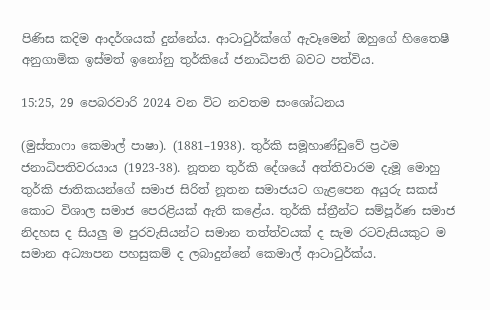පිණිස කදිම ආදර්ශයක් දුන්නේය. ආටාටුර්ක්ගේ ඇවෑමෙන් ඔහුගේ හිතෛෂී අනුගාමික ඉස්මත් ඉනෝනු තුර්කියේ ජනාධිපති බවට පත්විය.

15:25, 29 පෙබරවාරි 2024 වන විට නවතම සංශෝධනය

(මුස්තාෆා කෙමාල් පාෂා). (1881–1938). තුර්කි සමූහාණ්ඩුවේ ප්‍රථම ජනාධිපතිවරයාය (1923-38). නූතන තුර්කි දේශයේ අත්තිවාරම දැමූ මොහු තුර්කි ජාතිකයන්ගේ සමාජ සිරිත් නූතන සමාජයට ගැළපෙන අයුරු සකස් කොට විශාල සමාජ පෙරළියක් ඇති කළේය. තුර්කි ස්ත්‍රීන්ට සම්පූර්ණ සමාජ නිදහස ද සියලු ම පුරවැසියන්ට සමාන තත්ත්වයක් ද සැම රටවැසියකුට ම සමාන අධ්‍යාපන පහසුකම් ද ලබාදුන්නේ කෙමාල් ආටාටුර්ක්ය.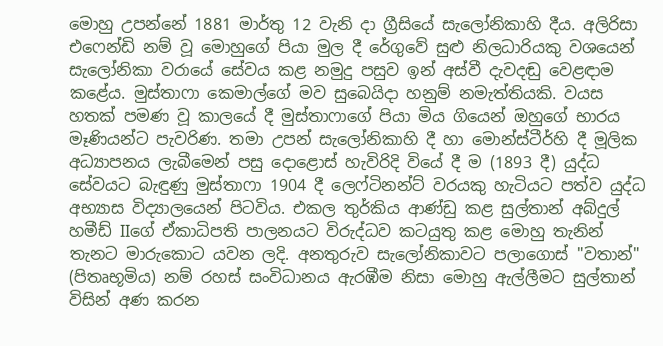මොහු උපන්නේ 1881 මාර්තු 12 වැනි දා ග්‍රීසියේ සැලෝනිකාහි දීය. අලිරිසා එෆෙන්ඩි නම් වූ මොහුගේ පියා මුල දී රේගුවේ සුළු නිලධාරියකු වශයෙන් සැලෝනිකා වරායේ සේවය කළ නමුදු පසුව ඉන් අස්වී දැවදඬු වෙළඳාම කළේය. මුස්තාෆා කෙමාල්ගේ මව සුබෙයිදා හනුම් නමැත්තියකි. වයස හතක් පමණ වූ කාලයේ දී මුස්තාෆාගේ පියා මිය ගියෙන් ඔහුගේ භාරය මෑණියන්ට පැවරිණ. තමා උපන් සැලෝනිකාහි දී හා මොන්ස්ටීර්හි දී මූලික අධ්‍යාපනය ලැබීමෙන් පසු දොළොස් හැවිරිදි වියේ දී ම (1893 දී) යුද්ධ සේවයට බැඳුණු මුස්තාෆා 1904 දී ලෙෆ්ටිනන්ට් වරයකු හැටියට පත්ව යුද්ධ අභ්‍යාස විද්‍යාලයෙන් පිටවිය. එකල තුර්කිය ආණ්ඩු කළ සුල්තාන් අබ්දුල් හමීඩ් IIගේ ඒකාධිපති පාලනයට විරුද්ධව කටයුතු කළ මොහු තැනින් තැනට මාරුකොට යවන ලදි. අනතුරුව සැලෝනිකාවට පලාගොස් "වතාන්" (පිතෘභූමිය) නම් රහස් සංවිධානය ඇරඹීම නිසා මොහු ඇල්ලීමට සුල්තාන් විසින් අණ කරන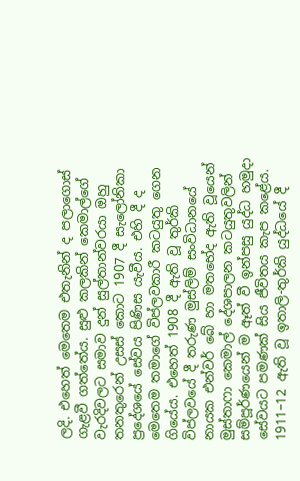ලදි. එහෙත් මෙතෙම එතැනින් ද පලාගොස් ගැළවී ගත්තේය. සුළු කලකින් කෙමාල්ගේ වැරදිවලට සමාව දුන් සුල්තාන්වරයා ඔහු තනතුරෙන් උසස් කොට 1907 දී සැලෝනිකා ප්‍රදේශයේ සේවය පිණිස යැවීය. එහි දී ද මෙතෙම තමාගේ විප්ලවකාරී කටයුතු ගෙන ගියේය. එහෙත් 1908 දී ඇති වූ තුර්කි විප්ලවයේ දී තරුණ මුස්ලිම් සංවිධානයේ නායක එන්වර් බේ හා මතභේද ඇති වූයෙන් මුස්තාෆා කෙමාල් දේශපාලන කටයුතුවලින් සම්පූර්ණයෙන් ම ඈත් වී ඉන්පසු යුද්ධ හමුදා සේවයට පමණක් සිය ජීවිතය කැප කළේය. 1911–12 ඇති වූ ඉතාලි-තුර්කි යුද්ධයේ දී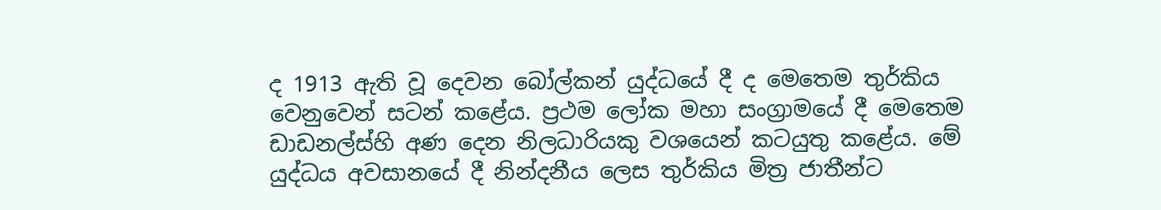ද 1913 ඇති වූ දෙවන බෝල්කන් යුද්ධයේ දී ද මෙතෙම තුර්කිය වෙනුවෙන් සටන් කළේය. ප්‍රථම ලෝක මහා සංග්‍රාමයේ දී මෙතෙම ඩාඩනල්ස්හි අණ දෙන නිලධාරියකු වශයෙන් කටයුතු කළේය. මේ යුද්ධය අවසානයේ දී නින්දනීය ලෙස තුර්කිය මිත්‍ර ජාතීන්ට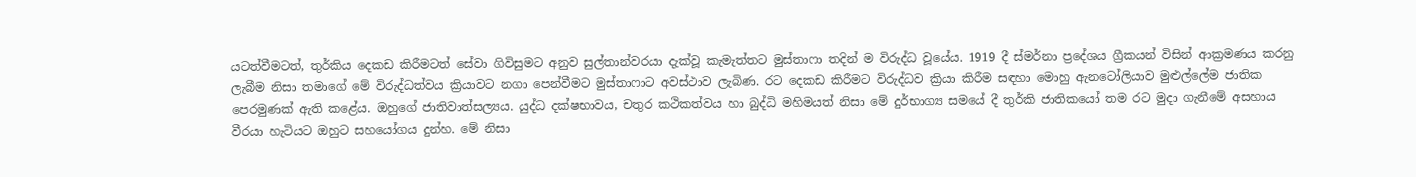යටත්වීමටත්, තුර්කිය දෙකඩ කිරීමටත් සේවා ගිවිසුමට අනුව සුල්තාන්වරයා දැක්වූ කැමැත්තට මුස්තාෆා තදින් ම විරුද්ධ වූයේය. 1919 දී ස්මර්නා ප්‍රදේශය ග්‍රීකයන් විසින් ආක්‍රමණය කරනු ලැබීම නිසා තමාගේ මේ විරුද්ධත්වය ක්‍රියාවට නගා පෙන්වීමට මුස්තාෆාට අවස්ථාව ලැබිණ. රට දෙකඩ කිරීමට විරුද්ධව ක්‍රියා කිරීම සඳහා මොහු ඇනටෝලියාව මුළුල්ලේම ජාතික පෙරමුණක් ඇති කළේය. ඔහුගේ ජාතිවාත්සල්‍යය. යුද්ධ දක්ෂභාවය, චතුර කථිකත්වය හා බුද්ධි මහිමයත් නිසා මේ දුර්භාග්‍ය සමයේ දී තුර්කි ජාතිකයෝ තම රට මුදා ගැනීමේ අසහාය වීරයා හැටියට ඔහුට සහයෝගය දුන්හ. මේ නිසා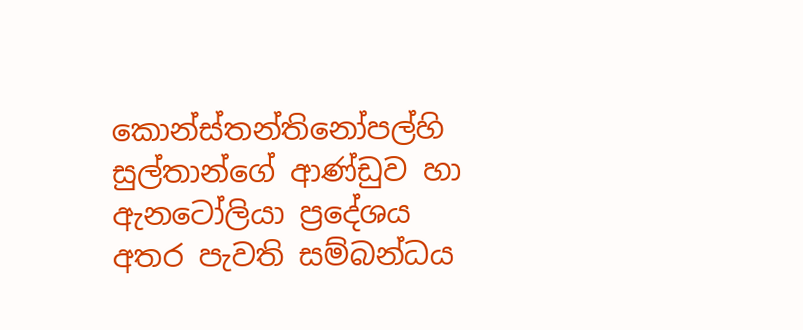කොන්ස්තන්තිනෝපල්හි සුල්තාන්ගේ ආණ්ඩුව හා ඇනටෝලියා ප්‍රදේශය අතර පැවති සම්බන්ධය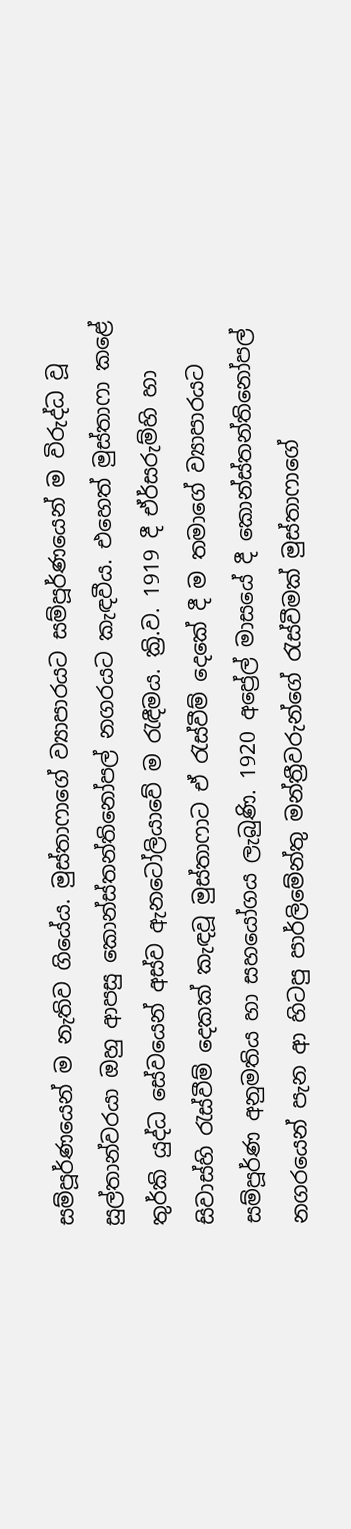සම්පූර්ණයෙන් ම නැතිව ගියේය. මුස්තාෆාගේ ව්‍යාපාරයට සම්පූර්ණයෙන් ම විරුද්ධ වූ සුල්තාන්වරයා ඔහු ආපසු කොන්ස්තන්තිනෝපල් නගරයට කැඳවීය. එහෙත් මුස්තාෆා කළේ තුර්කි යුද්ධ සේවයෙන් අස්ව ඇනටෝලියාවේ ම රැඳීමය. ක්‍රි.ව. 1919 දී ඒර්සරුම්හි හා සිවාස්හි රැස්වීම් දෙකක් කැඳවූ මුස්තාෆාට ඒ රැස්වීම් දෙකේ දී ම තමාගේ ව්‍යාපාරයට සම්පූර්ණ අනුමතිය හා සහයෝගය ලැබුණි. 1920 අප්‍රේල් මාසයේ දී කොන්ස්තන්තිනෝපල් නගරයෙන් පැන ආ හිටපු පාර්ලිමේන්තු මන්ත්‍රීවරුන්ගේ රැස්වීමක් මුස්තාෆාගේ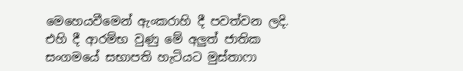මෙහෙයවීමෙන් ඇංකරාහි දී පවත්වන ලදි. එහි දී ආරම්භ වුණු මේ අලුත් ජාතික සංගමයේ සභාපති හැටියට මුස්තාෆා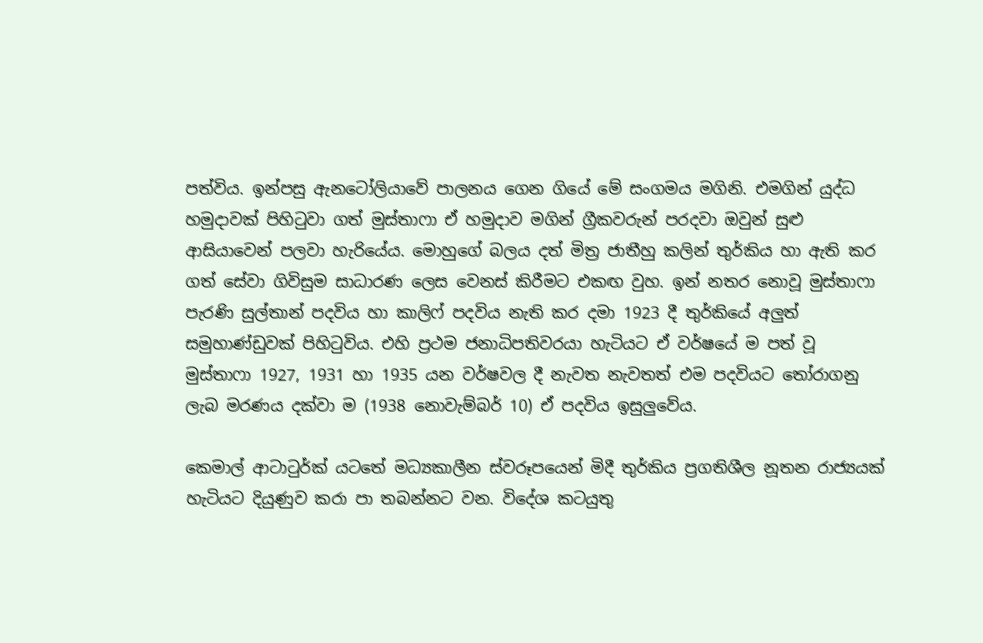පත්විය. ඉන්පසු ඇනටෝලියාවේ පාලනය ගෙන ගියේ මේ සංගමය මගිනි. එමගින් යුද්ධ හමුදාවක් පිහිටුවා ගත් මුස්තාෆා ඒ හමුදාව මගින් ග්‍රීකවරුන් පරදවා ඔවුන් සුළු ආසියාවෙන් පලවා හැරියේය. මොහුගේ බලය දත් මිත්‍ර ජාතීහු කලින් තුර්කිය හා ඇති කර ගත් සේවා ගිවිසුම සාධාරණ ලෙස වෙනස් කිරීමට එකඟ වුහ. ඉන් නතර නොවූ මුස්තාෆා පැරණි සුල්තාන් පදවිය හා කාලිෆ් පදවිය නැති කර දමා 1923 දී තුර්කියේ අලුත් සමුහාණ්ඩුවක් පිහිටුවිය. එහි ප්‍රථම ජනාධිපතිවරයා හැටියට ඒ වර්ෂයේ ම පත් වූ මුස්තාෆා 1927, 1931 හා 1935 යන වර්ෂවල දී නැවත නැවතත් එම පදවියට තෝරාගනු ලැබ මරණය දක්වා ම (1938 නොවැම්බර් 10) ඒ පදවිය ඉසුලුවේය.

කෙමාල් ආටාටුර්ක් යටතේ මධ්‍යකාලීන ස්වරූපයෙන් මිදී තුර්කිය ප්‍රගතිශීල නූතන රාජ්‍යයක් හැටියට දියුණුව කරා පා තබන්නට වන. විදේශ කටයුතු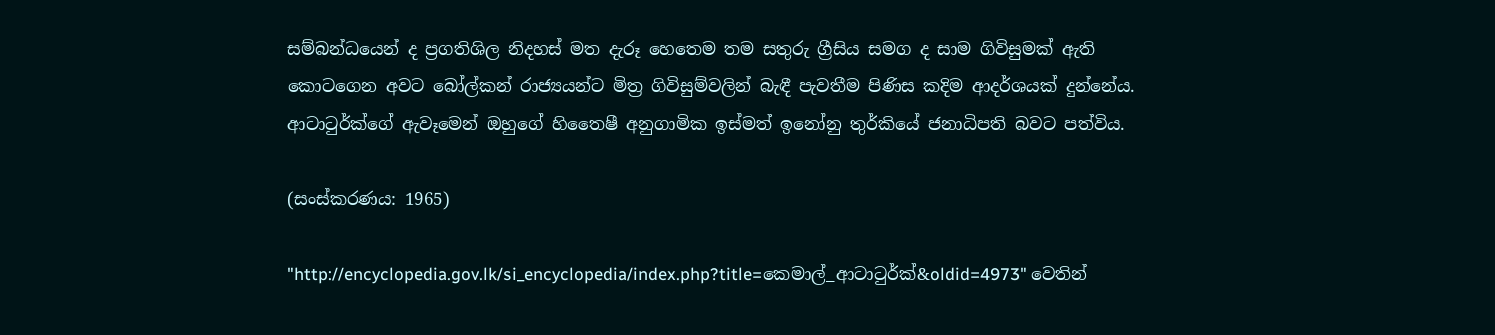සම්බන්ධයෙන් ද ප්‍රගතිශිල නිදහස් මත දැරූ හෙතෙම තම සතුරු ග්‍රීසිය සමග ද සාම ගිවිසුමක් ඇති කොටගෙන අවට බෝල්කන් රාජ්‍යයන්ට මිත්‍ර ගිවිසුම්වලින් බැඳී පැවතීම පිණිස කදිම ආදර්ශයක් දුන්නේය. ආටාටුර්ක්ගේ ඇවෑමෙන් ඔහුගේ හිතෛෂී අනුගාමික ඉස්මත් ඉනෝනු තුර්කියේ ජනාධිපති බවට පත්විය.

(සංස්කරණය: 1965)

"http://encyclopedia.gov.lk/si_encyclopedia/index.php?title=කෙමාල්_ආටාටුර්ක්&oldid=4973" වෙතින්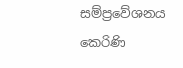සම්ප්‍රවේශනය කෙරිණි